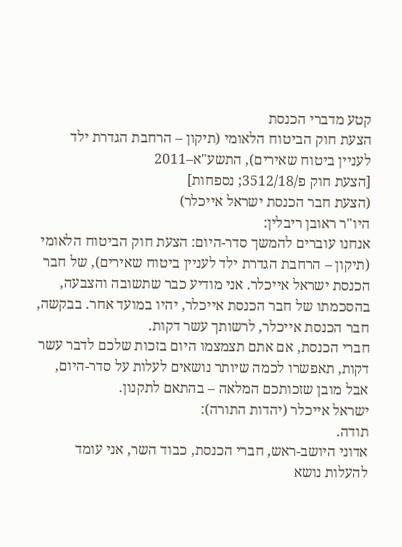קטע מדברי הכנסת
הצעת חוק הביטוח הלאומי (תיקון – הרחבת הגדרת ילד לעניין ביטוח שאירים), התשע"א–2011
[הצעת חוק פ/3512/18; נספחות]
(הצעת חבר הכנסת ישראל אייכלר)
היו"ר ראובן ריבלין:
אנחנו עוברים להמשך סדר-היום: הצעת חוק הביטוח הלאומי (תיקון – הרחבת הגדרת ילד לעניין ביטוח שאירים), של חבר הכנסת ישראל אייכלר. אני מודיע כבר שתשובה והצבעה, בהסכמתו של חבר הכנסת אייכלר, יהיו במועד אחר. בבקשה, חבר הכנסת אייכלר, לרשותך עשר דקות.
חברי הכנסת, אם אתם תצמצמו היום בזכות שלכם לדבר עשר דקות, תאפשרו לכמה שיותר נושאים לעלות על סדר-היום, אבל מובן שזכותכם המלאה – בהתאם לתקנון.
ישראל אייכלר (יהדות התורה):
תודה.
אדוני היושב-ראש, חברי הכנסת, כבוד השר, אני עומד להעלות נושא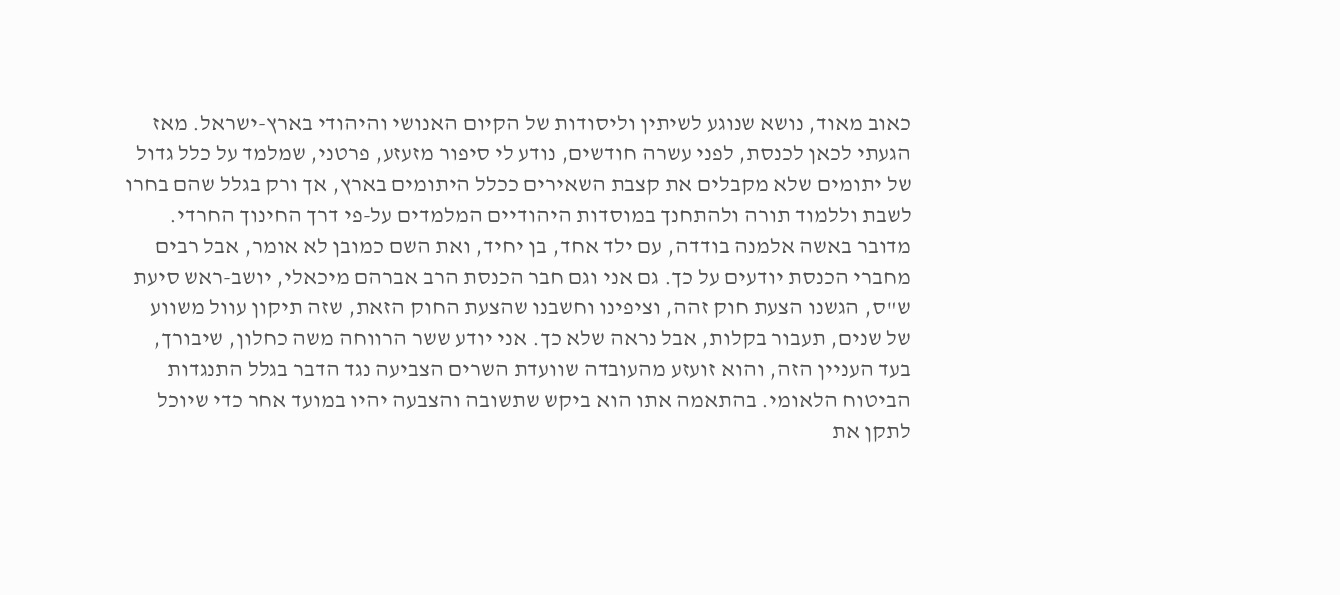כאוב מאוד, נושא שנוגע לשיתין וליסודות של הקיום האנושי והיהודי בארץ-ישראל. מאז הגעתי לכאן לכנסת, לפני עשרה חודשים, נודע לי סיפור מזעזע, פרטני, שמלמד על כלל גדול של יתומים שלא מקבלים את קצבת השאירים ככלל היתומים בארץ, אך ורק בגלל שהם בחרו לשבת וללמוד תורה ולהתחנך במוסדות היהודיים המלמדים על-פי דרך החינוך החרדי.
מדובר באשה אלמנה בודדה, עם ילד אחד, בן יחיד, ואת השם כמובן לא אומר, אבל רבים מחברי הכנסת יודעים על כך. גם אני וגם חבר הכנסת הרב אברהם מיכאלי, יושב-ראש סיעת ש"ס, הגשנו הצעת חוק זהה, וציפינו וחשבנו שהצעת החוק הזאת, שזה תיקון עוול משווע של שנים, תעבור בקלות, אבל נראה שלא כך. אני יודע ששר הרווחה משה כחלון, שיבורך, בעד העניין הזה, והוא זועזע מהעובדה שוועדת השרים הצביעה נגד הדבר בגלל התנגדות הביטוח הלאומי. בהתאמה אתו הוא ביקש שתשובה והצבעה יהיו במועד אחר כדי שיוכל לתקן את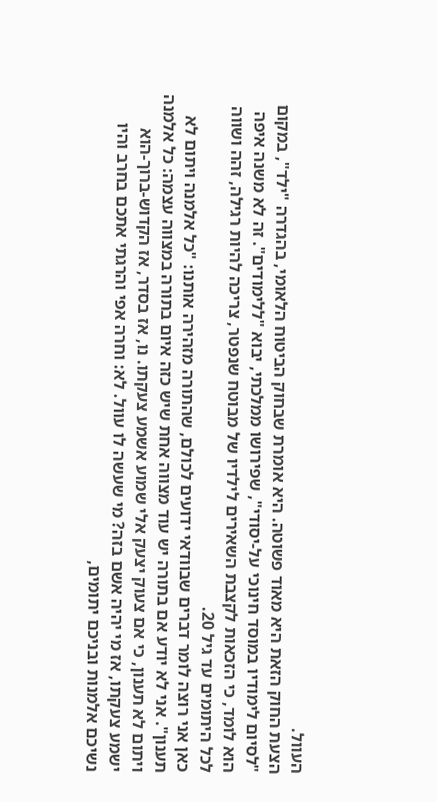העוול.
הצעת החוק הזאת היא מאוד פשוטה. היא אומרת שבחוק הביטוח הלאומי, בהגדרה "ילד", במקום "לסיום לימודיו במוסד חינוכי על-יסודי", שפירושו ממלכתי, יבוא "ללימודים". זה לא משנה איפה הוא לומד, כי הזכאות לקצבת השאירים לילדיו של מבוטח שנפטר, צריכה להיות רגילה, זהה ושווה לכל היתומים עד גיל 20.
כאן אני רוצה לומר דברים שבוודאי ידועים לכולם, שהתורה מזהירה אותנו: "כל אלמנה ויתום לא תענון". אני לא יודע אם בתורה יש עוד מצווה אחת שיש כזה איום בתורה במצווה עצמה: כל אלמנה ויתום לא תענון, כי אם צעוק יצעק אלי שמוע אשמע צעקתו. נו, אז בסדר, אז הקדוש-ברוך-הוא ישמע צעקתו, אז מי יהיה אשם בזה? מי שעשה לו עוול. לא: וחרה אפי והרגתי אתכם בחרב והיו נשיכם אלמנות ובניכם יתומים,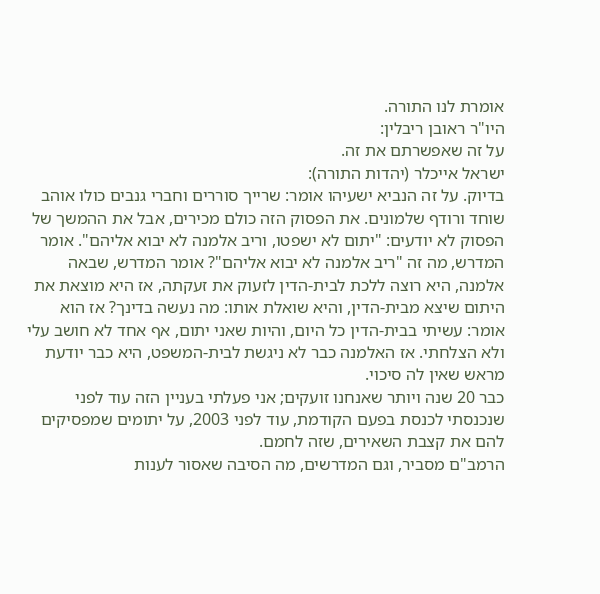אומרת לנו התורה.
היו"ר ראובן ריבלין:
על זה שאפשרתם את זה.
ישראל אייכלר (יהדות התורה):
בדיוק. על זה הנביא ישעיהו אומר: שרייך סוררים וחברי גנבים כולו אוהב שוחד ורודף שלמונים. את הפסוק הזה כולם מכירים, אבל את ההמשך של הפסוק לא יודעים: "יתום לא ישפטו, וריב אלמנה לא יבוא אליהם". אומר המדרש, מה זה "ריב אלמנה לא יבוא אליהם"? אומר המדרש, שבאה אלמנה, היא רוצה ללכת לבית-הדין לזעוק את זעקתה, אז היא מוצאת את היתום שיצא מבית-הדין, והיא שואלת אותו: מה נעשה בדינך? אז הוא אומר: עשיתי בבית-הדין כל היום, והיות שאני יתום, אף אחד לא חושב עלי ולא הצלחתי. אז האלמנה כבר לא ניגשת לבית-המשפט, היא כבר יודעת מראש שאין לה סיכוי.
כבר 20 שנה ויותר שאנחנו זועקים; אני פעלתי בעניין הזה עוד לפני שנכנסתי לכנסת בפעם הקודמת, עוד לפני 2003, על יתומים שמפסיקים להם את קצבת השאירים, שזה לחמם.
הרמב"ם מסביר, וגם המדרשים, מה הסיבה שאסור לענות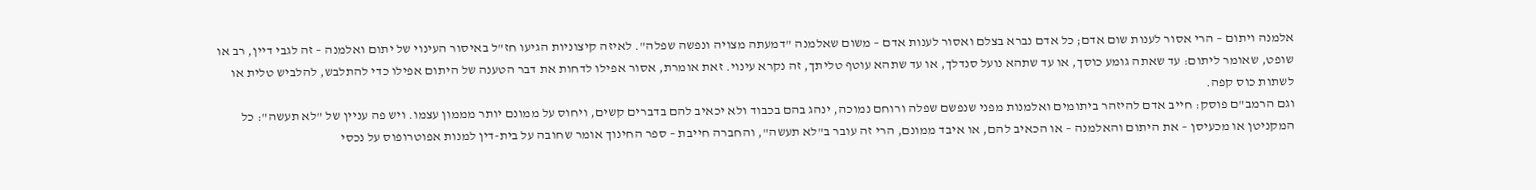אלמנה ויתום – הרי אסור לענות שום אדם; כל אדם נברא בצלם ואסור לענות אדם – משום שאלמנה "דמעתה מצויה ונפשה שפלה". לאיזה קיצוניות הגיעו חז"ל באיסור העינוי של יתום ואלמנה – זה לגבי דיין, רב או שופט, שאומר ליתום: עד שאתה גומע כוסך, או עד שתהא נועל סנדלך, או עד שתהא עוטף טליתך, זה נקרא עינוי. זאת אומרת, אסור אפילו לדחות את דבר הטענה של היתום אפילו כדי להתלבש, להלביש טלית או לשתות כוס קפה.
וגם הרמב"ם פוסק: חייב אדם להיזהר ביתומים ואלמנות מפני שנפשם שפלה ורוחם נמוכה, ינהג בהם בכבוד ולא יכאיב להם בדברים קשים, ויחוס על ממונם יותר מממון עצמו. ויש פה עניין של "לא תעשה": כל המקניטן או מכעיסן – את היתום והאלמנה – או הכאיב להם, או איבד ממונם, הרי זה עובר ב"לא תעשה", והחברה חייבת – ספר החינוך אומר שחובה על בית-דין למנות אפוטרופוס על נכסי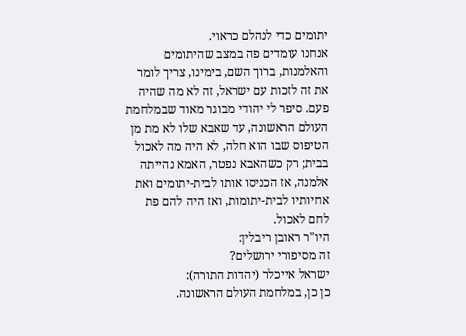יתומים כדי לנהלם כראוי.
אנחנו עומדים פה במצב שהיתומים והאלמנות, ברוך השם, בימינו, צריך לומר את זה לזכות עם ישראל, זה לא מה שהיה פעם. סיפר לי יהודי מבוגר מאוד שבמלחמת העולם הראשונה, עד שאבא שלו לא מת מן הטיפוס שבו הוא חלה, לא היה מה לאכול בבית; רק כשהאבא נפטר, האמא נהייתה אלמנה, אז הכניסו אותו לבית-יתומים ואת אחיותיו לבית-יתומות, ואז היה להם פת לחם לאכול.
היו"ר ראובן ריבלין:
זה מסיפורי ירושלים?
ישראל אייכלר (יהדות התורה):
כן כן, במלחמת העולם הראשונה.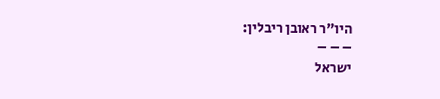היו"ר ראובן ריבלין:
– – –
ישראל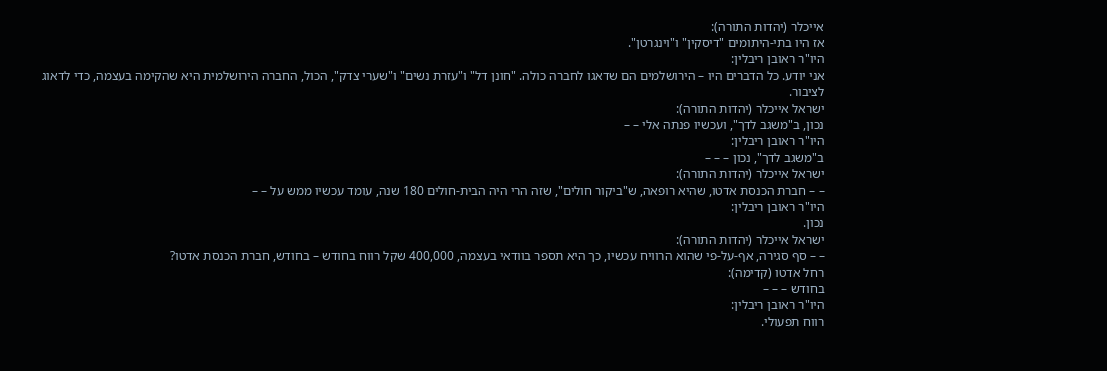אייכלר (יהדות התורה):
אז היו בתי-היתומים "דיסקין" ו"וינגרטן".
היו"ר ראובן ריבלין:
אני יודע. כל הדברים היו – הירושלמים הם שדאגו לחברה כולה. "חונן דל" ו"עזרת נשים" ו"שערי צדק", הכול, החברה הירושלמית היא שהקימה בעצמה, כדי לדאוג לציבור.
ישראל אייכלר (יהדות התורה):
נכון, ב"משגב לדך", ועכשיו פנתה אלי – –
היו"ר ראובן ריבלין:
ב"משגב לדך", נכון – – –
ישראל אייכלר (יהדות התורה):
– – חברת הכנסת אדטו, שהיא רופאה, ש"ביקור חולים", שזה הרי היה הבית-חולים 180 שנה, עומד עכשיו ממש על – –
היו"ר ראובן ריבלין:
נכון.
ישראל אייכלר (יהדות התורה):
– – סף סגירה, אף-על-פי שהוא הרוויח עכשיו, כך היא תספר בוודאי בעצמה, 400,000 שקל רווח בחודש – בחודש, חברת הכנסת אדטו?
רחל אדטו (קדימה):
בחודש – – –
היו"ר ראובן ריבלין:
רווח תפעולי.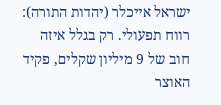ישראל אייכלר (יהדות התורה):
רווח תפעולי. רק בגלל איזה חוב של 9 מיליון שקלים, פקיד האוצר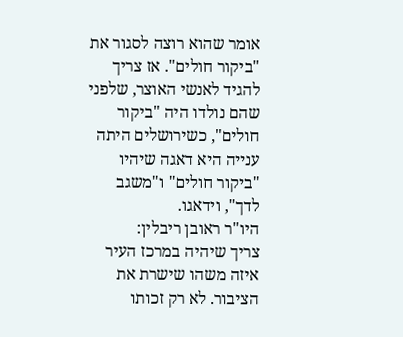אומר שהוא רוצה לסגור את "ביקור חולים". אז צריך להגיד לאנשי האוצר, שלפני שהם נולדו היה "ביקור חולים", כשירושלים היתה ענייה היא דאגה שיהיו "ביקור חולים" ו"משגב לדך", וידאגו.
היו"ר ראובן ריבלין:
צריך שיהיה במרכז העיר איזה משהו שישרת את הציבור. לא רק זכותו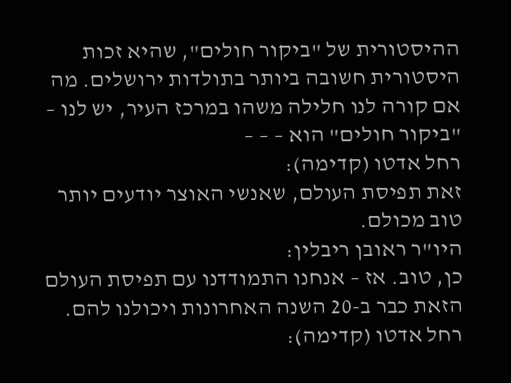ההיסטורית של "ביקור חולים", שהיא זכות היסטורית חשובה ביותר בתולדות ירושלים. מה אם קורה לנו חלילה משהו במרכז העיר, יש לנו – "ביקור חולים" הוא – – –
רחל אדטו (קדימה):
זאת תפיסת העולם, שאנשי האוצר יודעים יותר טוב מכולם.
היו"ר ראובן ריבלין:
כן, טוב. אז – אנחנו התמודדנו עם תפיסת העולם הזאת כבר ב-20 השנה האחרונות ויכולנו להם.
רחל אדטו (קדימה):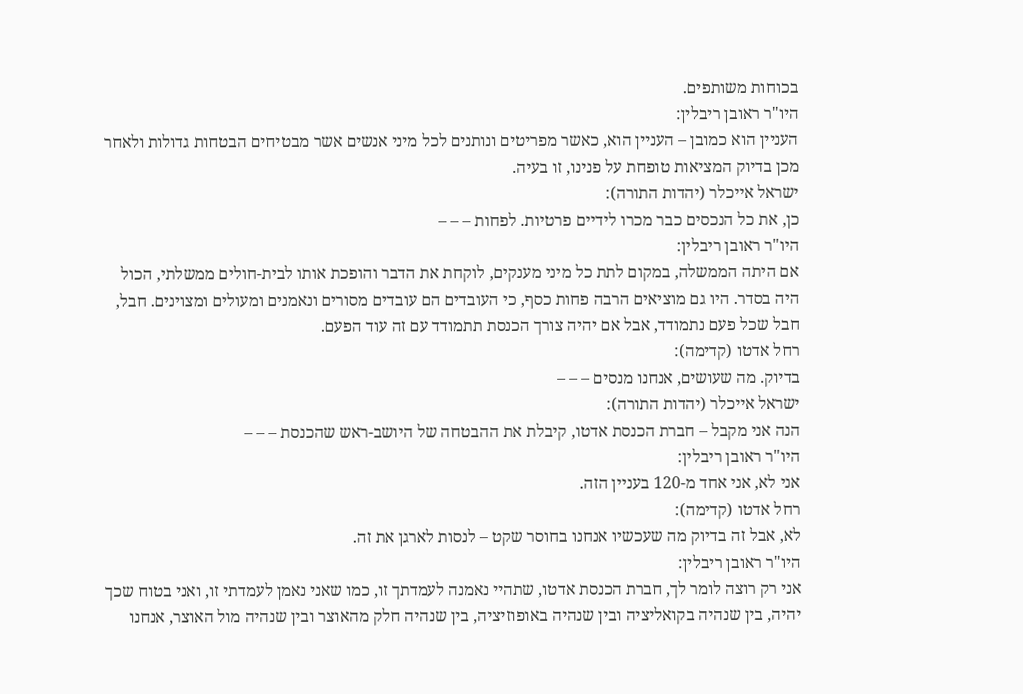בכוחות משותפים.
היו"ר ראובן ריבלין:
העניין הוא כמובן – העניין הוא, כאשר מפריטים ונותנים לכל מיני אנשים אשר מבטיחים הבטחות גדולות ולאחר מכן בדיוק המציאות טופחת על פנינו, זו בעיה.
ישראל אייכלר (יהדות התורה):
כן, את כל הנכסים כבר מכרו לידיים פרטיות. לפחות – – –
היו"ר ראובן ריבלין:
אם היתה הממשלה, במקום לתת כל מיני מענקים, לוקחת את הדבר והופכת אותו לבית-חולים ממשלתי, הכול היה בסדר. היו גם מוציאים הרבה פחות כסף, כי העובדים הם עובדים מסורים ונאמנים ומעולים ומצוינים. חבל, חבל שכל פעם נתמודד, אבל אם יהיה צורך הכנסת תתמודד עם זה עוד הפעם.
רחל אדטו (קדימה):
בדיוק. מה שעושים, אנחנו מנסים – – –
ישראל אייכלר (יהדות התורה):
הנה אני מקבל – חברת הכנסת אדטו, קיבלת את ההבטחה של היושב-ראש שהכנסת – – –
היו"ר ראובן ריבלין:
אני לא, אני אחד מ-120 בעניין הזה.
רחל אדטו (קדימה):
לא, אבל זה בדיוק מה שעכשיו אנחנו בחוסר שקט – לנסות לארגן את זה.
היו"ר ראובן ריבלין:
אני רק רוצה לומר לך, חברת הכנסת אדטו, שתהיי נאמנה לעמדתך זו, כמו שאני נאמן לעמדתי זו, ואני בטוח שכך יהיה, בין שנהיה בקואליציה ובין שנהיה באופוזיציה, בין שנהיה חלק מהאוצר ובין שנהיה מול האוצר, אנחנו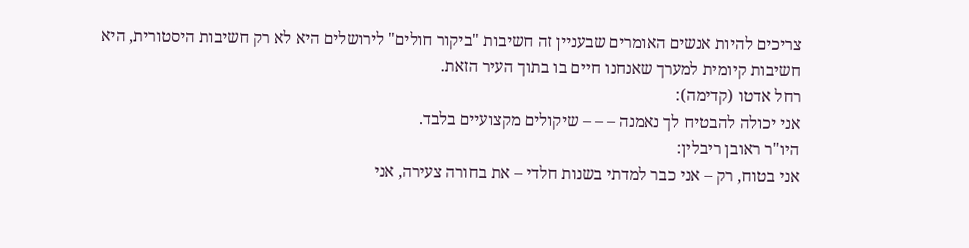צריכים להיות אנשים האומרים שבעניין זה חשיבות "ביקור חולים" לירושלים היא לא רק חשיבות היסטורית, היא חשיבות קיומית למערך שאנחנו חיים בו בתוך העיר הזאת.
רחל אדטו (קדימה):
אני יכולה להבטיח לך נאמנה – – – שיקולים מקצועיים בלבד.
היו"ר ראובן ריבלין:
אני בטוח, רק – אני כבר למדתי בשנות חלדי – את בחורה צעירה, אני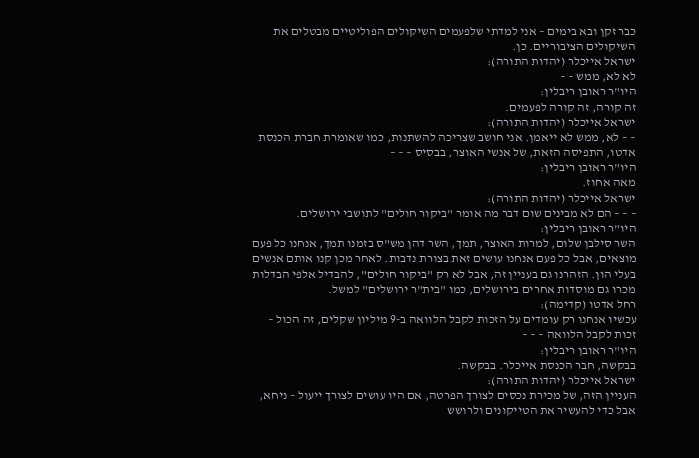כבר זקן ובא בימים – אני למדתי שלפעמים השיקולים הפוליטיים מבטלים את השיקולים הציבוריים. כן.
ישראל אייכלר (יהדות התורה):
לא לא, ממש – –
היו"ר ראובן ריבלין:
זה קורה, זה קורה לפעמים.
ישראל אייכלר (יהדות התורה):
– – לא, ממש לא ייאמן. אני חושב שצריכה להשתנות, כמו שאומרת חברת הכנסת אדטו, התפיסה הזאת, של אנשי האוצר, בבסיס – – –
היו"ר ראובן ריבלין:
מאה אחוז.
ישראל אייכלר (יהדות התורה):
– – – הם לא מבינים שום דבר מה אומר "ביקור חולים" לתושבי ירושלים.
היו"ר ראובן ריבלין:
השר סילבן שלום, למרות האוצר, תמך, השר דהן מש"ס בזמנו תמך, אנחנו כל פעם מוצאים, אבל כל פעם אנחנו עושים זאת בצורת נדבות. לאחר מכן קנו אותם אנשים בעלי הון. הזהרנו גם בעניין זה, אבל לא רק "ביקור חולים", להבדיל אלפי הבדלות מכרו גם מוסדות אחרים בירושלים, כמו "בית"ר ירושלים" למשל.
רחל אדטו (קדימה):
עכשיו אנחנו רק עומדים על הזכות לקבל הלוואה ב-9 מיליון שקלים, זה הכול – זכות לקבל הלוואה – – –
היו"ר ראובן ריבלין:
בבקשה, חבר הכנסת אייכלר. בבקשה.
ישראל אייכלר (יהדות התורה):
העניין הזה, של מכירת נכסים לצורך הפרטה, אם היו עושים לצורך ייעול – ניחא, אבל כדי להעשיר את הטייקונים ולרושש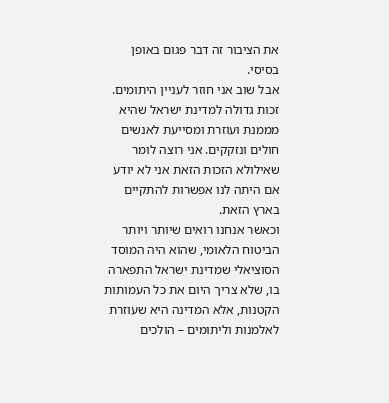את הציבור זה דבר פגום באופן בסיסי.
אבל שוב אני חוזר לעניין היתומים. זכות גדולה למדינת ישראל שהיא מממנת ועוזרת ומסייעת לאנשים חולים ונזקקים. אני רוצה לומר שאילולא הזכות הזאת אני לא יודע אם היתה לנו אפשרות להתקיים בארץ הזאת.
וכאשר אנחנו רואים שיותר ויותר הביטוח הלאומי, שהוא היה המוסד הסוציאלי שמדינת ישראל התפארה בו, שלא צריך היום את כל העמותות הקטנות, אלא המדינה היא שעוזרת לאלמנות וליתומים – הולכים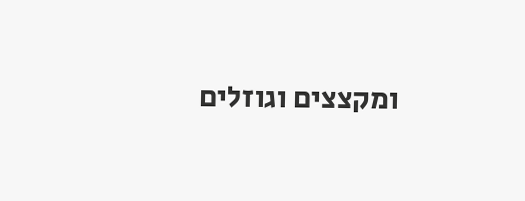ומקצצים וגוזלים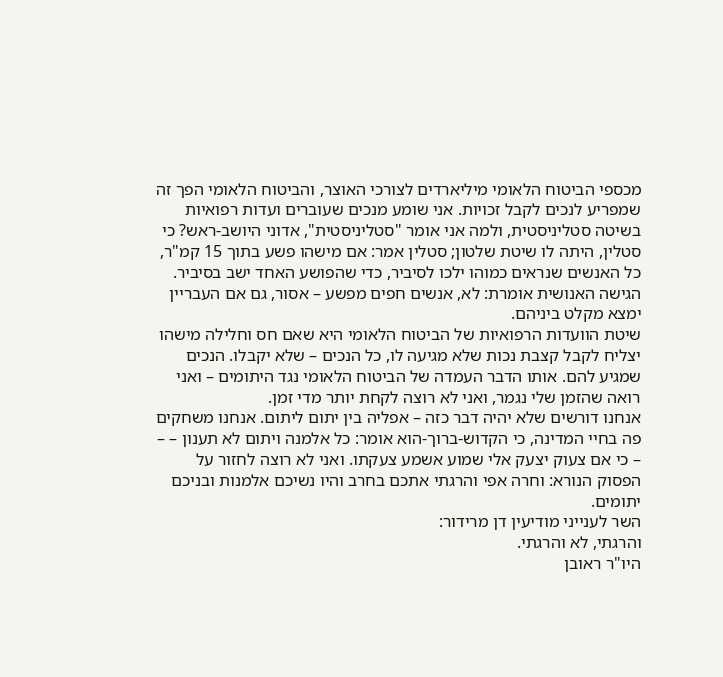מכספי הביטוח הלאומי מיליארדים לצורכי האוצר, והביטוח הלאומי הפך זה שמפריע לנכים לקבל זכויות. אני שומע מנכים שעוברים ועדות רפואיות בשיטה סטליניסטית, ולמה אני אומר "סטליניסטית", אדוני היושב-ראש? כי סטלין, היתה לו שיטת שלטון; סטלין אמר: אם מישהו פשע בתוך 15 קמ"ר, כל האנשים שנראים כמוהו ילכו לסיביר, כדי שהפושע האחד ישב בסיביר. הגישה האנושית אומרת: לא, אנשים חפים מפשע – אסור, גם אם העבריין ימצא מקלט ביניהם.
שיטת הוועדות הרפואיות של הביטוח הלאומי היא שאם חס וחלילה מישהו יצליח לקבל קצבת נכות שלא מגיעה לו, כל הנכים – שלא יקבלו. הנכים שמגיע להם. אותו הדבר העמדה של הביטוח הלאומי נגד היתומים – ואני רואה שהזמן שלי נגמר, ואני לא רוצה לקחת יותר מדי זמן.
אנחנו דורשים שלא יהיה דבר כזה – אפליה בין יתום ליתום. אנחנו משחקים פה בחיי המדינה, כי הקדוש-ברוך-הוא אומר: כל אלמנה ויתום לא תענון – – – כי אם צעוק יצעק אלי שמוע אשמע צעקתו. ואני לא רוצה לחזור על הפסוק הנורא: וחרה אפי והרגתי אתכם בחרב והיו נשיכם אלמנות ובניכם יתומים.
השר לענייני מודיעין דן מרידור:
והרגתי, לא והרגתי.
היו"ר ראובן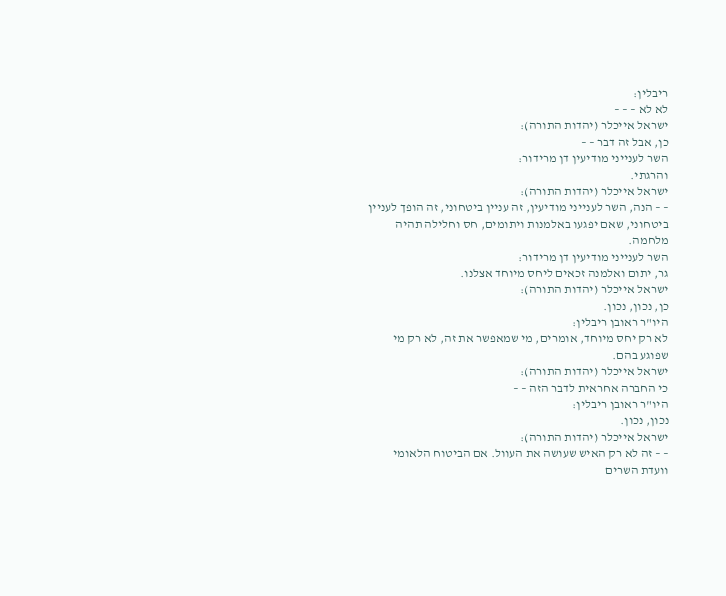ריבלין:
לא לא – – –
ישראל אייכלר (יהדות התורה):
כן, אבל זה דבר – –
השר לענייני מודיעין דן מרידור:
והרגתי.
ישראל אייכלר (יהדות התורה):
– – הנה, השר לענייני מודיעין, זה עניין ביטחוני, זה הופך לעניין ביטחוני, שאם יפגעו באלמנות ויתומים, חס וחלילה תהיה מלחמה.
השר לענייני מודיעין דן מרידור:
גר, יתום ואלמנה זכאים ליחס מיוחד אצלנו.
ישראל אייכלר (יהדות התורה):
כן, נכון, נכון.
היו"ר ראובן ריבלין:
לא רק יחס מיוחד, אומרים, מי שמאפשר את זה, לא רק מי שפוגע בהם.
ישראל אייכלר (יהדות התורה):
כי החברה אחראית לדבר הזה – –
היו"ר ראובן ריבלין:
נכון, נכון.
ישראל אייכלר (יהדות התורה):
– – זה לא רק האיש שעושה את העוול. אם הביטוח הלאומי וועדת השרים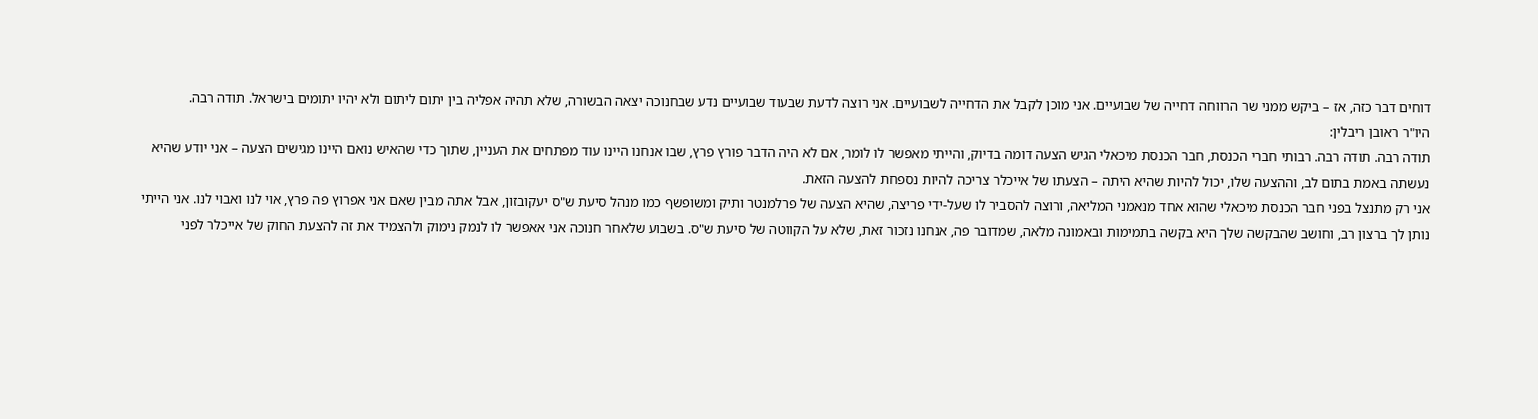דוחים דבר כזה, אז – ביקש ממני שר הרווחה דחייה של שבועיים. אני מוכן לקבל את הדחייה לשבועיים. אני רוצה לדעת שבעוד שבועיים נדע שבחנוכה יצאה הבשורה, שלא תהיה אפליה בין יתום ליתום ולא יהיו יתומים בישראל. תודה רבה.
היו"ר ראובן ריבלין:
תודה רבה. תודה רבה. רבותי חברי הכנסת, חבר הכנסת מיכאלי הגיש הצעה דומה בדיוק, והייתי מאפשר לו לומר, אם לא היה הדבר פורץ פרץ, שבו אנחנו היינו עוד מפתחים את העניין, שתוך כדי שהאיש נואם היינו מגישים הצעה – אני יודע שהיא נעשתה באמת בתום לב, וההצעה שלו, יכול להיות שהיא היתה – הצעתו של אייכלר צריכה להיות נספחת להצעה הזאת.
אני רק מתנצל בפני חבר הכנסת מיכאלי שהוא אחד מנאמני המליאה, ורוצה להסביר לו שעל-ידי פריצה, שהיא הצעה של פרלמנטר ותיק ומשופשף כמו מנהל סיעת ש"ס יעקובזון, אבל אתה מבין שאם אני אפרוץ פה פרץ, אוי לנו ואבוי לנו. אני הייתי נותן לך ברצון רב, וחושב שהבקשה שלך היא בקשה בתמימות ובאמונה מלאה, שמדובר פה, אנחנו נזכור זאת, שלא על הקווטה של סיעת ש"ס. בשבוע שלאחר חנוכה אני אאפשר לו לנמק נימוק ולהצמיד את זה להצעת החוק של אייכלר לפני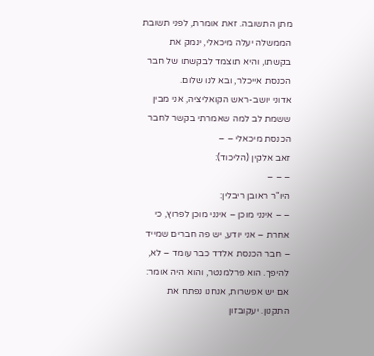מתן התשובה. זאת אומרת, לפני תשובת הממשלה יעלה מיכאלי, ינמק את בקשתו, והיא תוצמד לבקשתו של חבר הכנסת אייכלר, ובא לנו שלום.
אדוני יושב-ראש הקואליציה, אני מבין ששמת לב למה שאמרתי בקשר לחבר הכנסת מיכאלי – –
זאב אלקין (הליכוד):
– – –
היו"ר ראובן ריבלין:
– – אינני מוכן – אינני מוכן לפרוץ, כי אחרת – אני יודע, יש פה חברים שמייד – חבר הכנסת אלדד כבר עומד – לא, להיפך. הוא פרלמנטר, והוא היה אומר: אם יש אפשרות, אנחנו נפתח את התקנון. יעקובזון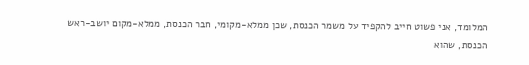המלומד, אני פשוט חייב להקפיד על משמר הכנסת, שכן ממלא-מקומי, חבר הכנסת, ממלא-מקום יושב-ראש הכנסת, שהוא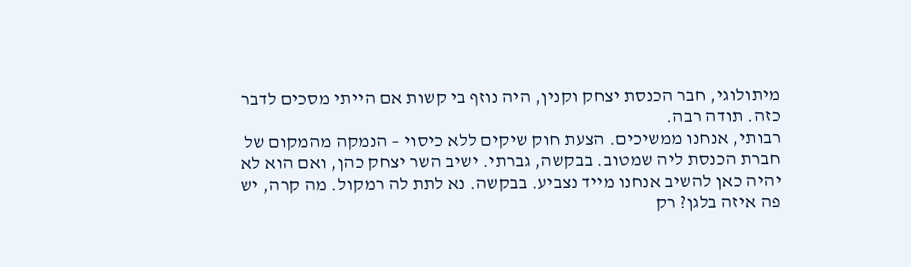מיתולוגי, חבר הכנסת יצחק וקנין, היה נוזף בי קשות אם הייתי מסכים לדבר כזה. תודה רבה.
רבותי, אנחנו ממשיכים. הצעת חוק שיקים ללא כיסוי – הנמקה מהמקום של חברת הכנסת ליה שמטוב. בבקשה, גברתי. ישיב השר יצחק כהן, ואם הוא לא יהיה כאן להשיב אנחנו מייד נצביע. בבקשה. נא לתת לה רמקול. מה קרה, יש פה איזה בלגן? רק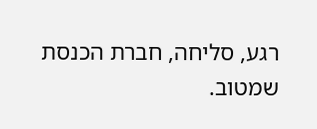רגע, סליחה, חברת הכנסת שמטוב.